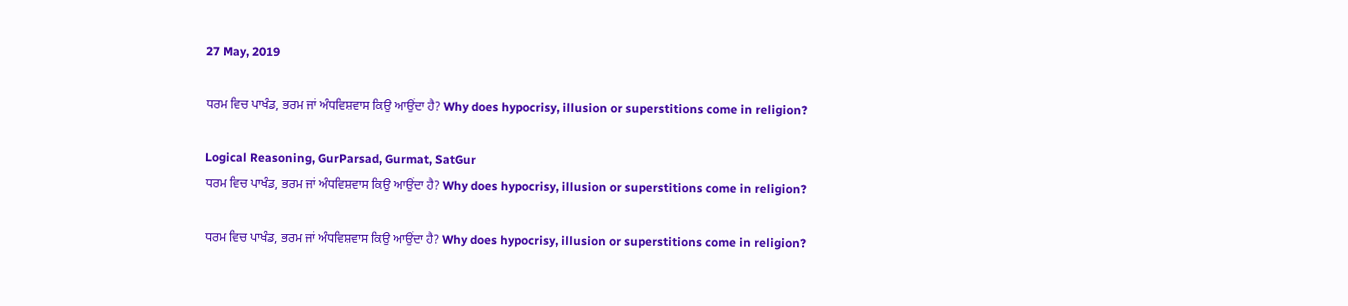27 May, 2019

ਧਰਮ ਵਿਚ ਪਾਖੰਡ, ਭਰਮ ਜਾਂ ਅੰਧਵਿਸ਼ਵਾਸ ਕਿਉ ਆਉਂਦਾ ਹੈ? Why does hypocrisy, illusion or superstitions come in religion?

Logical Reasoning, GurParsad, Gurmat, SatGur
ਧਰਮ ਵਿਚ ਪਾਖੰਡ, ਭਰਮ ਜਾਂ ਅੰਧਵਿਸ਼ਵਾਸ ਕਿਉ ਆਉਂਦਾ ਹੈ? Why does hypocrisy, illusion or superstitions come in religion?

ਧਰਮ ਵਿਚ ਪਾਖੰਡ, ਭਰਮ ਜਾਂ ਅੰਧਵਿਸ਼ਵਾਸ ਕਿਉ ਆਉਂਦਾ ਹੈ? Why does hypocrisy, illusion or superstitions come in religion?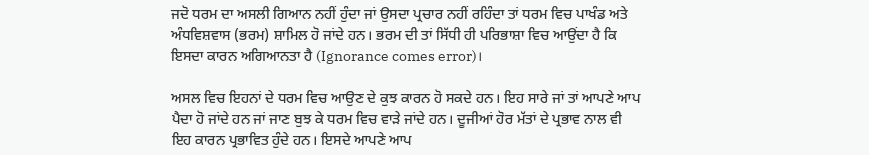ਜਦੋ ਧਰਮ ਦਾ ਅਸਲੀ ਗਿਆਨ ਨਹੀਂ ਹੁੰਦਾ ਜਾਂ ਉਸਦਾ ਪ੍ਰਚਾਰ ਨਹੀਂ ਰਹਿੰਦਾ ਤਾਂ ਧਰਮ ਵਿਚ ਪਾਖੰਡ ਅਤੇ ਅੰਧਵਿਸ਼ਵਾਸ (ਭਰਮ) ਸ਼ਾਮਿਲ ਹੋ ਜਾਂਦੇ ਹਨ। ਭਰਮ ਦੀ ਤਾਂ ਸਿੱਧੀ ਹੀ ਪਰਿਭਾਸ਼ਾ ਵਿਚ ਆਉਂਦਾ ਹੈ ਕਿ ਇਸਦਾ ਕਾਰਨ ਅਗਿਆਨਤਾ ਹੈ (Ignorance comes error)।

ਅਸਲ ਵਿਚ ਇਹਨਾਂ ਦੇ ਧਰਮ ਵਿਚ ਆਉਣ ਦੇ ਕੁਝ ਕਾਰਨ ਹੋ ਸਕਦੇ ਹਨ। ਇਹ ਸਾਰੇ ਜਾਂ ਤਾਂ ਆਪਣੇ ਆਪ ਪੈਦਾ ਹੋ ਜਾਂਦੇ ਹਨ ਜਾਂ ਜਾਣ ਬੁਝ ਕੇ ਧਰਮ ਵਿਚ ਵਾੜੇ ਜਾਂਦੇ ਹਨ। ਦੂਜੀਆਂ ਹੋਰ ਮੱਤਾਂ ਦੇ ਪ੍ਰਭਾਵ ਨਾਲ ਵੀ ਇਹ ਕਾਰਨ ਪ੍ਰਭਾਵਿਤ ਹੁੰਦੇ ਹਨ। ਇਸਦੇ ਆਪਣੇ ਆਪ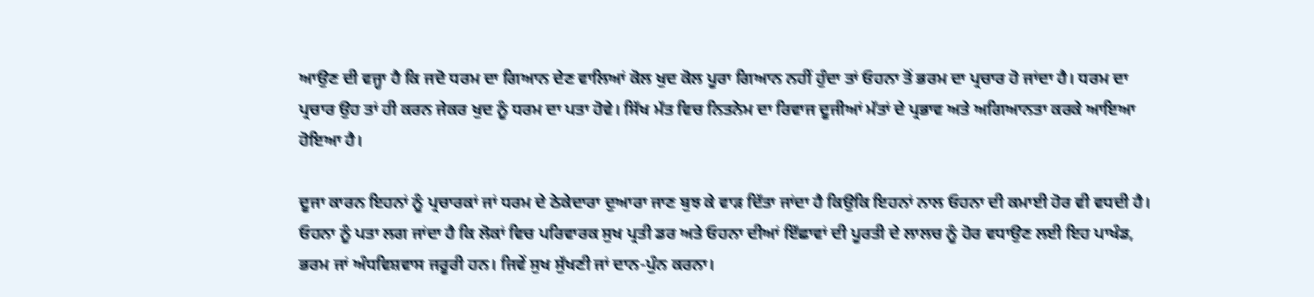ਆਉਣ ਦੀ ਵਜ੍ਹਾ ਹੈ ਕਿ ਜਦੋ ਧਰਮ ਦਾ ਗਿਆਨ ਦੇਣ ਵਾਲਿਆਂ ਕੋਲ ਖੁਦ ਕੋਲ ਪੂਰਾ ਗਿਆਨ ਨਹੀਂ ਹੁੰਦਾ ਤਾਂ ਓਹਨਾ ਤੋਂ ਭਰਮ ਦਾ ਪ੍ਰਚਾਰ ਹੋ ਜਾਂਦਾ ਹੈ। ਧਰਮ ਦਾ ਪ੍ਰਚਾਰ ਉਹ ਤਾਂ ਹੀ ਕਰਨ ਜੇਕਰ ਖੁਦ ਨੂੰ ਧਰਮ ਦਾ ਪਤਾ ਹੋਵੇ। ਸਿੱਖ ਮੱਤ ਵਿਚ ਨਿਤਨੇਮ ਦਾ ਰਿਵਾਜ ਦੂਜੀਆਂ ਮੱਤਾਂ ਦੇ ਪ੍ਰਭਾਵ ਅਤੇ ਅਗਿਆਨਤਾ ਕਰਕੇ ਆਇਆ ਹੋਇਆ ਹੈ।

ਦੂਜਾ ਕਾਰਨ ਇਹਨਾਂ ਨੂੰ ਪ੍ਰਚਾਰਕਾਂ ਜਾਂ ਧਰਮ ਦੇ ਠੇਕੇਦਾਰਾ ਦੁਆਰਾ ਜਾਣ ਬੁਝ ਕੇ ਵਾੜ ਦਿੱਤਾ ਜਾਂਦਾ ਹੈ ਕਿਉਕਿ ਇਹਨਾਂ ਨਾਲ ਓਹਨਾ ਦੀ ਕਮਾਈ ਹੋਰ ਵੀ ਵਧਦੀ ਹੈ। ਓਹਨਾ ਨੂੰ ਪਤਾ ਲਗ ਜਾਂਦਾ ਹੈ ਕਿ ਲੋਕਾਂ ਵਿਚ ਪਰਿਵਾਰਕ ਸੁਖ ਪ੍ਰਤੀ ਡਰ ਅਤੇ ਓਹਨਾ ਦੀਆਂ ਇੱਛਾਵਾਂ ਦੀ ਪੂਰਤੀ ਦੇ ਲਾਲਚ ਨੂੰ ਹੋਰ ਵਧਾਉਣ ਲਈ ਇਹ ਪਾਖੰਡ, ਭਰਮ ਜਾਂ ਅੰਧਵਿਸ਼ਵਾਸ ਜਰੂਰੀ ਹਨ। ਜਿਵੇਂ ਸੁਖ ਸੁੱਖਣੀ ਜਾਂ ਦਾਨ-ਪੁੰਨ ਕਰਨਾ।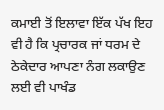ਕਮਾਈ ਤੋਂ ਇਲਾਵਾ ਇੱਕ ਪੱਖ ਇਹ ਵੀ ਹੈ ਕਿ ਪ੍ਰਚਾਰਕ ਜਾਂ ਧਰਮ ਦੇ ਠੇਕੇਦਾਰ ਆਪਣਾ ਨੰਗ ਲਕਾਉਣ ਲਈ ਵੀ ਪਾਖੰਡ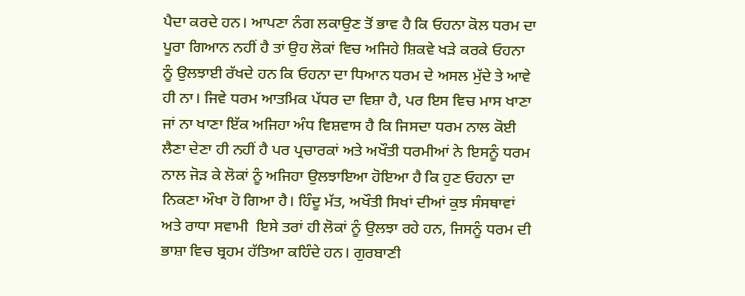ਪੈਦਾ ਕਰਦੇ ਹਨ। ਆਪਣਾ ਨੰਗ ਲਕਾਉਣ ਤੋਂ ਭਾਵ ਹੈ ਕਿ ਓਹਨਾ ਕੋਲ ਧਰਮ ਦਾ ਪੂਰਾ ਗਿਆਨ ਨਹੀਂ ਹੈ ਤਾਂ ਉਹ ਲੋਕਾਂ ਵਿਚ ਅਜਿਹੇ ਸ਼ਿਕਵੇ ਖੜੇ ਕਰਕੇ ਓਹਨਾ ਨੂੰ ਉਲਝਾਈ ਰੱਖਦੇ ਹਨ ਕਿ ਓਹਨਾ ਦਾ ਧਿਆਨ ਧਰਮ ਦੇ ਅਸਲ ਮੁੱਦੇ ਤੇ ਆਵੇ ਹੀ ਨਾ। ਜਿਵੇ ਧਰਮ ਆਤਮਿਕ ਪੱਧਰ ਦਾ ਵਿਸ਼ਾ ਹੈ, ਪਰ ਇਸ ਵਿਚ ਮਾਸ ਖਾਣਾ ਜਾਂ ਨਾ ਖਾਣਾ ਇੱਕ ਅਜਿਹਾ ਅੰਧ ਵਿਸ਼ਵਾਸ ਹੈ ਕਿ ਜਿਸਦਾ ਧਰਮ ਨਾਲ ਕੋਈ ਲੈਣਾ ਦੇਣਾ ਹੀ ਨਹੀਂ ਹੈ ਪਰ ਪ੍ਰਚਾਰਕਾਂ ਅਤੇ ਅਖੌਤੀ ਧਰਮੀਆਂ ਨੇ ਇਸਨੂੰ ਧਰਮ ਨਾਲ ਜੋੜ ਕੇ ਲੋਕਾਂ ਨੂੰ ਅਜਿਹਾ ਉਲਝਾਇਆ ਹੋਇਆ ਹੈ ਕਿ ਹੁਣ ਓਹਨਾ ਦਾ ਨਿਕਣਾ ਔਖਾ ਹੋ ਗਿਆ ਹੈ। ਹਿੰਦੂ ਮੱਤ, ਅਖੌਤੀ ਸਿਖਾਂ ਦੀਆਂ ਕੁਝ ਸੰਸਥਾਵਾਂ ਅਤੇ ਰਾਧਾ ਸਵਾਮੀ  ਇਸੇ ਤਰਾਂ ਹੀ ਲੋਕਾਂ ਨੂੰ ਉਲਝਾ ਰਹੇ ਹਨ, ਜਿਸਨੂੰ ਧਰਮ ਦੀ ਭਾਸ਼ਾ ਵਿਚ ਬ੍ਰਹਮ ਹੱਤਿਆ ਕਹਿੰਦੇ ਹਨ। ਗੁਰਬਾਣੀ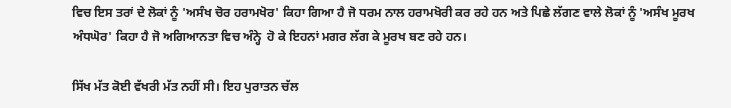ਵਿਚ ਇਸ ਤਰਾਂ ਦੇ ਲੋਕਾਂ ਨੂੰ 'ਅਸੰਖ ਚੋਰ ਹਰਾਮਖੋਰ' ਕਿਹਾ ਗਿਆ ਹੈ ਜੋ ਧਰਮ ਨਾਲ ਹਰਾਮਖੋਰੀ ਕਰ ਰਹੇ ਹਨ ਅਤੇ ਪਿਛੇ ਲੱਗਣ ਵਾਲੇ ਲੋਕਾਂ ਨੂੰ 'ਅਸੰਖ ਮੂਰਖ ਅੰਧਘੋਰ' ਕਿਹਾ ਹੈ ਜੋ ਅਗਿਆਨਤਾ ਵਿਚ ਅੰਨ੍ਹੇ  ਹੋ ਕੇ ਇਹਨਾਂ ਮਗਰ ਲੱਗ ਕੇ ਮੂਰਖ ਬਣ ਰਹੇ ਹਨ।

ਸਿੱਖ ਮੱਤ ਕੋਈ ਵੱਖਰੀ ਮੱਤ ਨਹੀਂ ਸੀ। ਇਹ ਪੁਰਾਤਨ ਚੱਲ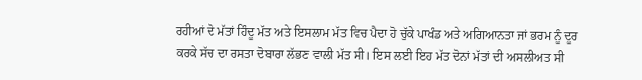ਰਹੀਆਂ ਦੋ ਮੱਤਾਂ ਹਿੰਦੂ ਮੱਤ ਅਤੇ ਇਸਲਾਮ ਮੱਤ ਵਿਚ ਪੈਦਾ ਹੋ ਚੁੱਕੇ ਪਾਖੰਡ ਅਤੇ ਅਗਿਆਨਤਾ ਜਾਂ ਭਰਮ ਨੂੰ ਦੂਰ ਕਰਕੇ ਸੱਚ ਦਾ ਰਸਤਾ ਦੋਬਾਰਾ ਲੱਭਣ ਵਾਲੀ ਮੱਤ ਸੀ। ਇਸ ਲਈ ਇਹ ਮੱਤ ਦੋਨਾਂ ਮੱਤਾਂ ਦੀ ਅਸਲੀਅਤ ਸੀ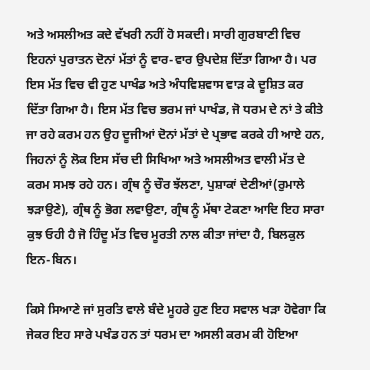ਅਤੇ ਅਸਲੀਅਤ ਕਦੇ ਵੱਖਰੀ ਨਹੀਂ ਹੋ ਸਕਦੀ। ਸਾਰੀ ਗੁਰਬਾਣੀ ਵਿਚ ਇਹਨਾਂ ਪੁਰਾਤਨ ਦੋਨਾਂ ਮੱਤਾਂ ਨੂੰ ਵਾਰ-ਵਾਰ ਉਪਦੇਸ਼ ਦਿੱਤਾ ਗਿਆ ਹੈ। ਪਰ ਇਸ ਮੱਤ ਵਿਚ ਵੀ ਹੁਣ ਪਾਖੰਡ ਅਤੇ ਅੰਧਵਿਸ਼ਵਾਸ ਵਾੜ ਕੇ ਦੂਸ਼ਿਤ ਕਰ ਦਿੱਤਾ ਗਿਆ ਹੈ। ਇਸ ਮੱਤ ਵਿਚ ਭਰਮ ਜਾਂ ਪਾਖੰਡ, ਜੋ ਧਰਮ ਦੇ ਨਾਂ ਤੇ ਕੀਤੇ ਜਾ ਰਹੇ ਕਰਮ ਹਨ ਉਹ ਦੂਜੀਆਂ ਦੋਨਾਂ ਮੱਤਾਂ ਦੇ ਪ੍ਰਭਾਵ ਕਰਕੇ ਹੀ ਆਏ ਹਨ, ਜਿਹਨਾਂ ਨੂੰ ਲੋਕ ਇਸ ਸੱਚ ਦੀ ਸਿਖਿਆ ਅਤੇ ਅਸਲੀਅਤ ਵਾਲੀ ਮੱਤ ਦੇ ਕਰਮ ਸਮਝ ਰਹੇ ਹਨ। ਗ੍ਰੰਥ ਨੂੰ ਚੌਰ ਝੱਲਣਾ, ਪੁਸ਼ਾਕਾਂ ਦੇਣੀਆਂ(ਰੁਮਾਲੇ ਝੜਾਉਣੇ), ਗ੍ਰੰਥ ਨੂੰ ਭੋਗ ਲਵਾਉਣਾ, ਗ੍ਰੰਥ ਨੂੰ ਮੱਥਾ ਟੇਕਣਾ ਆਦਿ ਇਹ ਸਾਰਾ ਕੁਝ ਓਹੀ ਹੈ ਜੋ ਹਿੰਦੂ ਮੱਤ ਵਿਚ ਮੂਰਤੀ ਨਾਲ ਕੀਤਾ ਜਾਂਦਾ ਹੈ, ਬਿਲਕੁਲ ਇਨ-ਬਿਨ।

ਕਿਸੇ ਸਿਆਣੇ ਜਾਂ ਸੁਰਤਿ ਵਾਲੇ ਬੰਦੇ ਮੂਹਰੇ ਹੁਣ ਇਹ ਸਵਾਲ ਖੜਾ ਹੋਵੇਗਾ ਕਿ ਜੇਕਰ ਇਹ ਸਾਰੇ ਪਖੰਡ ਹਨ ਤਾਂ ਧਰਮ ਦਾ ਅਸਲੀ ਕਰਮ ਕੀ ਹੋਇਆ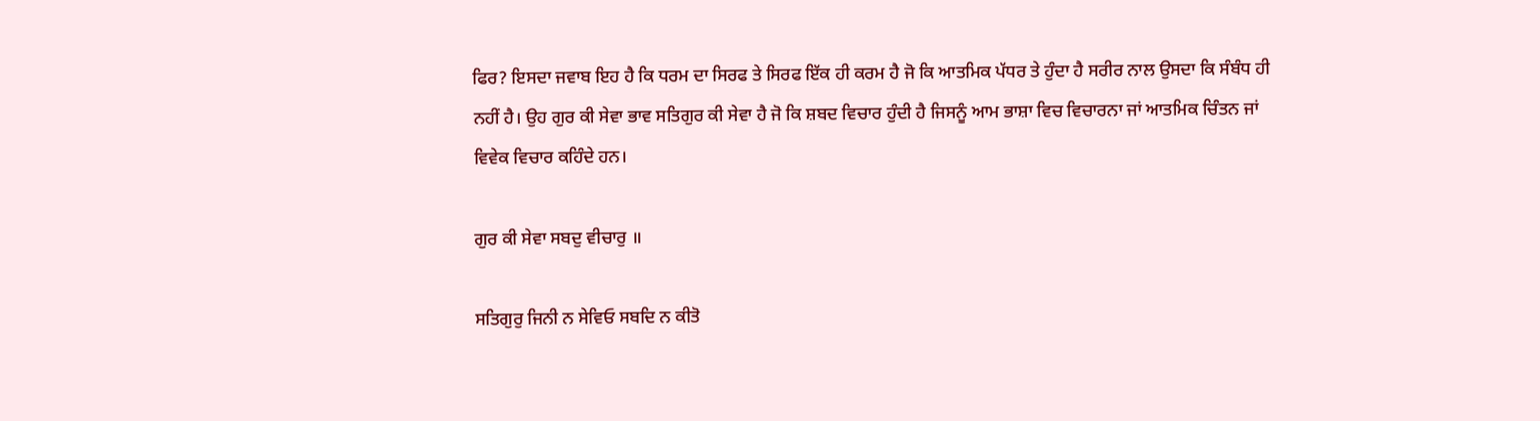ਫਿਰ? ਇਸਦਾ ਜਵਾਬ ਇਹ ਹੈ ਕਿ ਧਰਮ ਦਾ ਸਿਰਫ ਤੇ ਸਿਰਫ ਇੱਕ ਹੀ ਕਰਮ ਹੈ ਜੋ ਕਿ ਆਤਮਿਕ ਪੱਧਰ ਤੇ ਹੁੰਦਾ ਹੈ ਸਰੀਰ ਨਾਲ ਉਸਦਾ ਕਿ ਸੰਬੰਧ ਹੀ ਨਹੀਂ ਹੈ। ਉਹ ਗੁਰ ਕੀ ਸੇਵਾ ਭਾਵ ਸਤਿਗੁਰ ਕੀ ਸੇਵਾ ਹੈ ਜੋ ਕਿ ਸ਼ਬਦ ਵਿਚਾਰ ਹੁੰਦੀ ਹੈ ਜਿਸਨੂੰ ਆਮ ਭਾਸ਼ਾ ਵਿਚ ਵਿਚਾਰਨਾ ਜਾਂ ਆਤਮਿਕ ਚਿੰਤਨ ਜਾਂ ਵਿਵੇਕ ਵਿਚਾਰ ਕਹਿੰਦੇ ਹਨ।

ਗੁਰ ਕੀ ਸੇਵਾ ਸਬਦੁ ਵੀਚਾਰੁ ॥

ਸਤਿਗੁਰੁ ਜਿਨੀ ਨ ਸੇਵਿਓ ਸਬਦਿ ਨ ਕੀਤੋ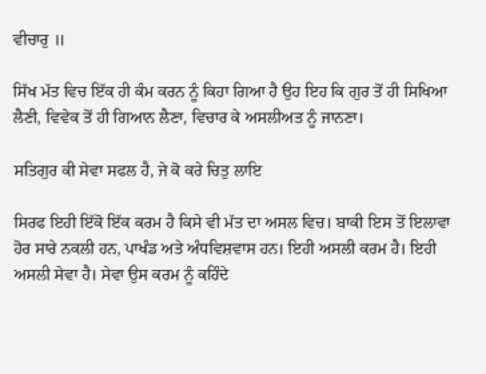ਵੀਚਾਰੁ ॥

ਸਿੱਖ ਮੱਤ ਵਿਚ ਇੱਕ ਹੀ ਕੰਮ ਕਰਨ ਨੂੰ ਕਿਹਾ ਗਿਆ ਹੈ ਉਹ ਇਹ ਕਿ ਗੁਰ ਤੋਂ ਹੀ ਸਿਖਿਆ ਲੈਣੀ, ਵਿਵੇਕ ਤੋਂ ਹੀ ਗਿਆਨ ਲੈਣਾ, ਵਿਚਾਰ ਕੇ ਅਸਲੀਅਤ ਨੂੰ ਜਾਨਣਾ।

ਸਤਿਗੁਰ ਕੀ ਸੇਵਾ ਸਫਲ ਹੈ, ਜੇ ਕੋ ਕਰੇ ਚਿਤੁ ਲਾਇ

ਸਿਰਫ ਇਹੀ ਇੱਕੋ ਇੱਕ ਕਰਮ ਹੈ ਕਿਸੇ ਵੀ ਮੱਤ ਦਾ ਅਸਲ ਵਿਚ। ਬਾਕੀ ਇਸ ਤੋਂ ਇਲਾਵਾ ਹੋਰ ਸਾਰੇ ਨਕਲੀ ਹਨ, ਪਾਖੰਡ ਅਤੇ ਅੰਧਵਿਸ਼ਵਾਸ ਹਨ। ਇਹੀ ਅਸਲੀ ਕਰਮ ਹੈ। ਇਹੀ ਅਸਲੀ ਸੇਵਾ ਹੈ। ਸੇਵਾ ਉਸ ਕਰਮ ਨੂੰ ਕਹਿੰਦੇ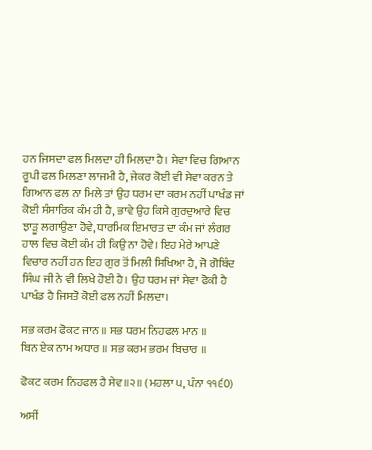ਹਨ ਜਿਸਦਾ ਫਲ ਮਿਲਦਾ ਹੀ ਮਿਲਦਾ ਹੈ। ਸੇਵਾ ਵਿਚ ਗਿਆਨ ਰੂਪੀ ਫਲ ਮਿਲਣਾ ਲਾਜਮੀ ਹੈ, ਜੇਕਰ ਕੋਈ ਵੀ ਸੇਵਾ ਕਰਨ ਤੇ ਗਿਆਨ ਫਲ ਨਾ ਮਿਲੇ ਤਾਂ ਉਹ ਧਰਮ ਦਾ ਕਰਮ ਨਹੀਂ ਪਾਖੰਡ ਜਾਂ ਕੋਈ ਸੰਸਾਰਿਕ ਕੰਮ ਹੀ ਹੈ, ਭਾਵੇ ਉਹ ਕਿਸੇ ਗੁਰਦੁਆਰੇ ਵਿਚ ਝਾੜੂ ਲਗਾਉਣਾ ਹੋਵੇ, ਧਾਰਮਿਕ ਇਮਾਰਤ ਦਾ ਕੰਮ ਜਾਂ ਲੰਗਰ ਹਾਲ ਵਿਚ ਕੋਈ ਕੰਮ ਹੀ ਕਿਉ ਨਾ ਹੋਵੇ। ਇਹ ਮੇਰੇ ਆਪਣੇ ਵਿਚਾਰ ਨਹੀਂ ਹਨ ਇਹ ਗੁਰ ਤੋਂ ਮਿਲੀ ਸਿਖਿਆ ਹੈ, ਜੋ ਗੋਬਿੰਦ ਸਿੰਘ ਜੀ ਨੇ ਵੀ ਲਿਖੇ ਹੋਈ ਹੈ। ਉਹ ਧਰਮ ਜਾਂ ਸੇਵਾ ਫੋਕੀ ਹੈ ਪਾਖੰਡ ਹੈ ਜਿਸਤੋ ਕੋਈ ਫਲ ਨਹੀਂ ਮਿਲਦਾ।

ਸਭ ਕਰਮ ਫੋਕਟ ਜਾਨ ॥ ਸਭ ਧਰਮ ਨਿਹਫਲ ਮਾਨ ॥
ਬਿਨ ਏਕ ਨਾਮ ਅਧਾਰ ॥ ਸਭ ਕਰਮ ਭਰਮ ਬਿਚਾਰ ॥

ਫੋਕਟ ਕਰਮ ਨਿਹਫਲ ਹੈ ਸੇਵ॥੨॥ (ਮਹਲਾ ੫, ਪੰਨਾ ੧੧੬0)

ਅਸੀਂ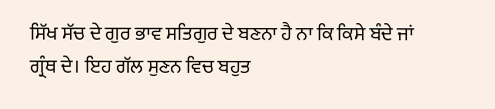ਸਿੱਖ ਸੱਚ ਦੇ ਗੁਰ ਭਾਵ ਸਤਿਗੁਰ ਦੇ ਬਣਨਾ ਹੈ ਨਾ ਕਿ ਕਿਸੇ ਬੰਦੇ ਜਾਂ ਗ੍ਰੰਥ ਦੇ। ਇਹ ਗੱਲ ਸੁਣਨ ਵਿਚ ਬਹੁਤ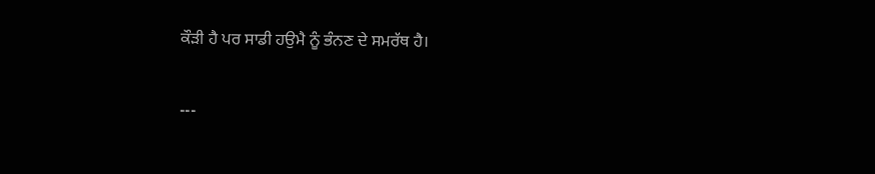ਕੌੜੀ ਹੈ ਪਰ ਸਾਡੀ ਹਉਮੈ ਨੂੰ ਭੰਨਣ ਦੇ ਸਮਰੱਥ ਹੈ।

---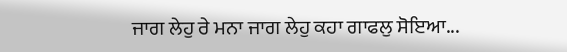ਜਾਗ ਲੇਹੁ ਰੇ ਮਨਾ ਜਾਗ ਲੇਹੁ ਕਹਾ ਗਾਫਲੁ ਸੋਇਆ...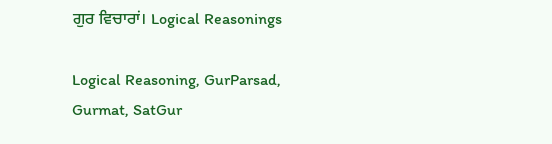ਗੁਰ ਵਿਚਾਰਾਂ। Logical Reasonings

Logical Reasoning, GurParsad, Gurmat, SatGur